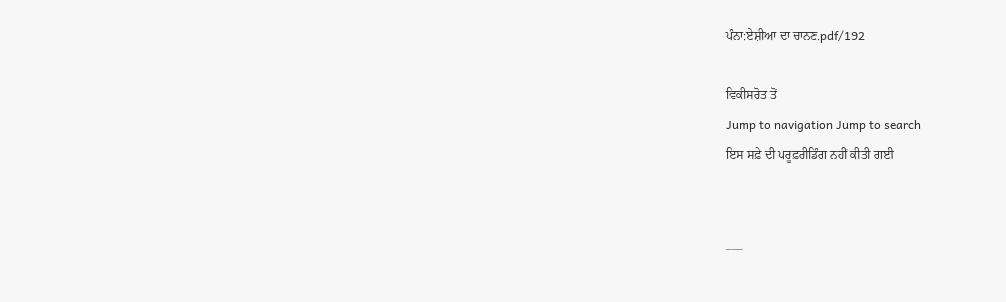ਪੰਨਾ:ਏਸ਼ੀਆ ਦਾ ਚਾਨਣ.pdf/192

ਵਿਕੀਸਰੋਤ ਤੋਂ
Jump to navigation Jump to search
ਇਸ ਸਫ਼ੇ ਦੀ ਪਰੂਫ਼ਰੀਡਿੰਗ ਨਹੀਂ ਕੀਤੀ ਗਈ


___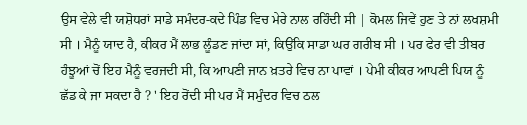ਉਸ ਵੇਲੇ ਵੀ ਯਸ਼ੋਧਰਾਂ ਸਾਡੇ ਸਮੰਦਰ-ਕਦੇ ਪਿੰਡ ਵਿਚ ਮੇਰੇ ਨਾਲ ਰਹਿੰਦੀ ਸੀ | ਕੋਮਲ ਜਿਵੇਂ ਹੁਣ ਤੇ ਨਾਂ ਲਖਸ਼ਮੀ ਸੀ । ਮੈਨੂੰ ਯਾਦ ਹੈ, ਕੀਕਰ ਮੈਂ ਲਾਭ ਲੂੰਡਣ ਜਾਂਦਾ ਸਾਂ, ਕਿਉਂਕਿ ਸਾਡਾ ਘਰ ਗਰੀਬ ਸੀ । ਪਰ ਫੇਰ ਵੀ ਤੀਬਰ ਹੰਝੂਆਂ ਚੋਂ ਇਹ ਮੈਨੂੰ ਵਰਜਦੀ ਸੀ, ਕਿ ਆਪਣੀ ਜਾਨ ਖ਼ਤਰੇ ਵਿਚ ਨਾ ਪਾਵਾਂ । ਪੇਮੀ ਕੀਕਰ ਆਪਣੀ ਪਿਯ ਨੂੰ ਛੱਡ ਕੇ ਜਾ ਸਕਦਾ ਹੈ ? ' ਇਹ ਰੋਂਦੀ ਸੀ ਪਰ ਮੈਂ ਸਮੁੰਦਰ ਵਿਚ ਠਲ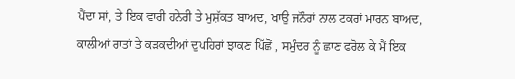ਪੈਂਦਾ ਸਾਂ, ਤੇ ਇਕ ਵਾਰੀ ਹਨੇਰੀ ਤੇ ਮੁਸ਼ੱਕਤ ਬਾਅਦ, ਖਾਉ ਜਨੌਰਾਂ ਨਾਲ ਟਕਰਾਂ ਮਾਰਨ ਬਾਅਦ, ਕਾਲੀਆਂ ਰਾਤਾਂ ਤੇ ਕੜਕਦੀਆਂ ਦੁਪਹਿਰਾਂ ਝਾਕਣ ਪਿੱਛੋਂ , ਸਮੁੰਦਰ ਨੂੰ ਛਾਣ ਫਰੋਲ ਕੇ ਮੈਂ ਇਕ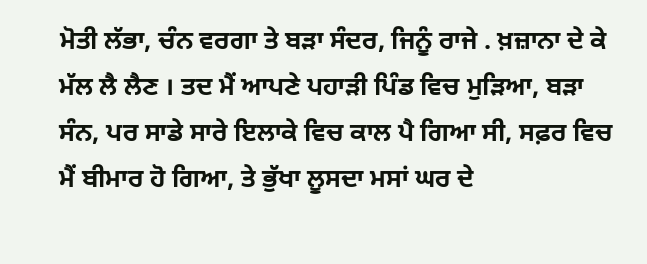ਮੋਤੀ ਲੱਭਾ, ਚੰਨ ਵਰਗਾ ਤੇ ਬੜਾ ਸੰਦਰ, ਜਿਨੂੰ ਰਾਜੇ . ਖ਼ਜ਼ਾਨਾ ਦੇ ਕੇ ਮੱਲ ਲੈ ਲੈਣ । ਤਦ ਮੈਂ ਆਪਣੇ ਪਹਾੜੀ ਪਿੰਡ ਵਿਚ ਮੁੜਿਆ, ਬੜਾ ਸੰਨ, ਪਰ ਸਾਡੇ ਸਾਰੇ ਇਲਾਕੇ ਵਿਚ ਕਾਲ ਪੈ ਗਿਆ ਸੀ, ਸਫ਼ਰ ਵਿਚ ਮੈਂ ਬੀਮਾਰ ਹੋ ਗਿਆ, ਤੇ ਭੁੱਖਾ ਲੂਸਦਾ ਮਸਾਂ ਘਰ ਦੇ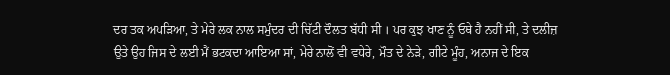ਦਰ ਤਕ ਅਪੜਿਆ, ਤੇ ਮੇਰੇ ਲਕ ਨਾਲ ਸਮੁੰਦਰ ਦੀ ਚਿੱਟੀ ਦੌਲਤ ਬੱਧੀ ਸੀ । ਪਰ ਕੁਝ ਖਾਣ ਨੂੰ ਓਥੇ ਹੈ ਨਹੀਂ ਸੀ, ਤੇ ਦਲੀਜ਼ ਉਤੇ ਉਹ ਜਿਸ ਦੇ ਲਈ ਮੈਂ ਭਟਕਦਾ ਆਇਆ ਸਾਂ, ਮੇਰੇ ਨਾਲੋਂ ਵੀ ਵਧੇਰੇ, ਮੌਤ ਦੇ ਨੇੜੇ, ਗੀਟੇ ਮੂੰਹ, ਅਨਾਜ ਦੇ ਇਕ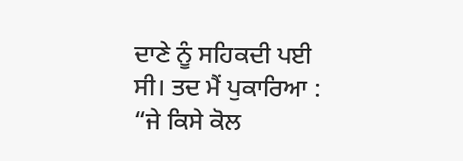ਦਾਣੇ ਨੂੰ ਸਹਿਕਦੀ ਪਈ ਸੀ। ਤਦ ਮੈਂ ਪੁਕਾਰਿਆ : “ਜੇ ਕਿਸੇ ਕੋਲ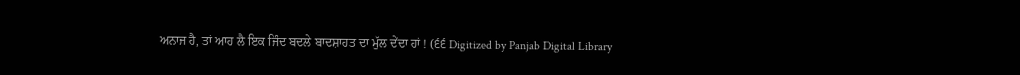ਅਨਾਜ ਹੈ, ਤਾਂ ਆਹ ਲੈ ਇਕ ਜਿੰਦ ਬਦਲੇ ਬਾਦਸ਼ਾਹਤ ਦਾ ਮੁੱਲ ਦੇਂਦਾ ਹਾਂ ! (੬੬ Digitized by Panjab Digital Library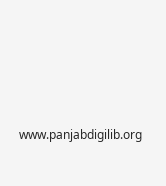www.panjabdigilib.org